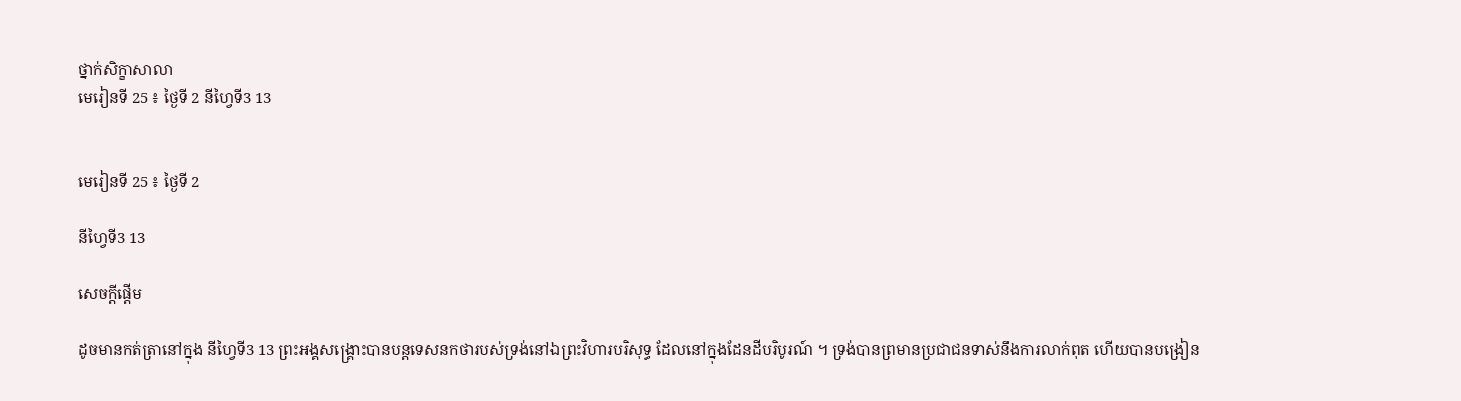ថ្នាក់សិក្ខាសាលា
មេរៀនទី 25 ៖ ថ្ងៃទី 2 នីហ្វៃទី3 13


មេរៀនទី 25 ៖ ថ្ងៃទី 2

នីហ្វៃទី3 13

សេចក្តីផ្ដើម

ដូចមានកត់ត្រានៅក្នុង នីហ្វៃទី3 13 ព្រះអង្គសង្គ្រោះបានបន្តទេសនកថារបស់ទ្រង់នៅឯព្រះវិហារបរិសុទ្ធ ដែលនៅក្នុងដែនដីបរិបូរណ៍ ។ ទ្រង់បានព្រមានប្រជាជនទាស់នឹងការលាក់ពុត ហើយបានបង្រៀន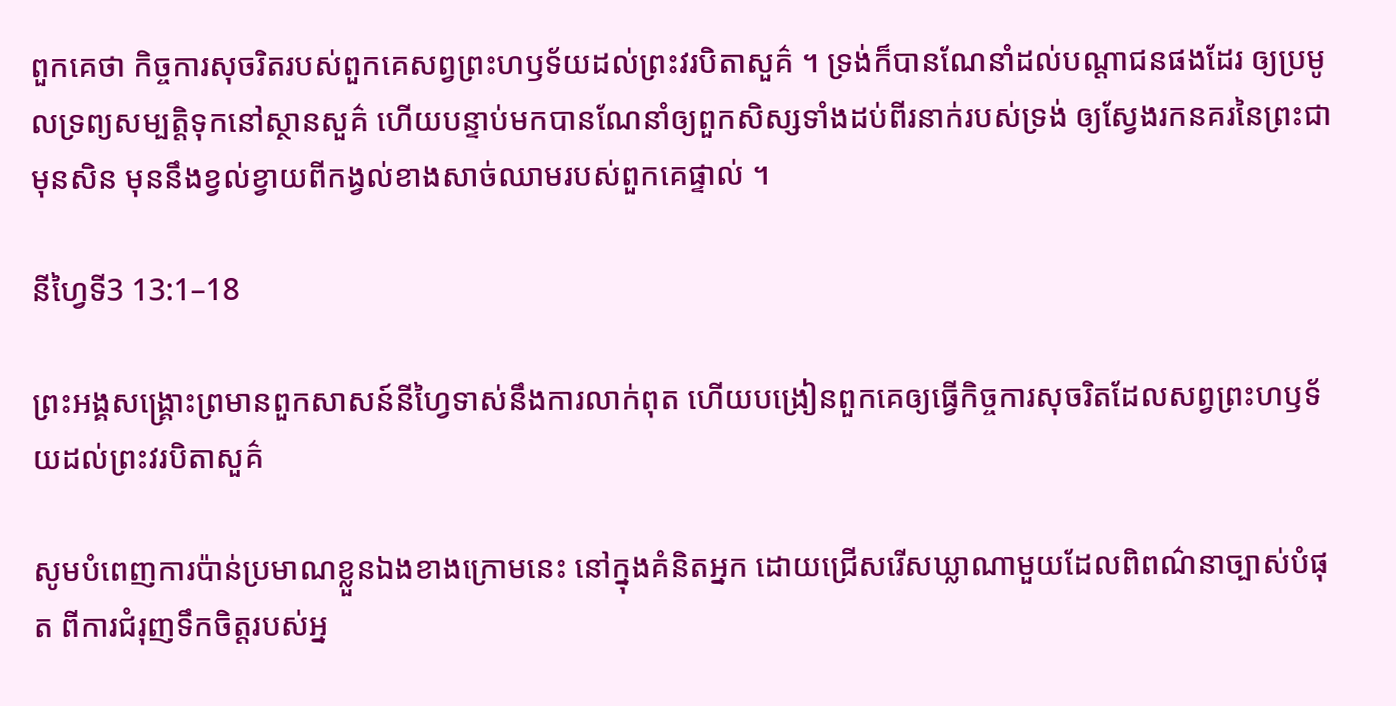ពួកគេថា កិច្ចការសុចរិតរបស់ពួកគេសព្វព្រះហឫទ័យដល់ព្រះវរបិតាសួគ៌ ។ ទ្រង់ក៏បានណែនាំដល់បណ្ដាជនផងដែរ ឲ្យប្រមូលទ្រព្យសម្បត្តិទុកនៅស្ថានសួគ៌ ហើយបន្ទាប់មកបានណែនាំឲ្យពួកសិស្សទាំងដប់ពីរនាក់របស់ទ្រង់ ឲ្យស្វែងរកនគរនៃព្រះជាមុនសិន មុននឹងខ្វល់ខ្វាយពីកង្វល់ខាងសាច់ឈាមរបស់ពួកគេផ្ទាល់ ។

នីហ្វៃទី3 13:1–18

ព្រះអង្គសង្គ្រោះព្រមានពួកសាសន៍នីហ្វៃទាស់នឹងការលាក់ពុត ហើយបង្រៀនពួកគេឲ្យធ្វើកិច្ចការសុចរិតដែលសព្វព្រះហឫទ័យដល់ព្រះវរបិតាសួគ៌

សូមបំពេញការប៉ាន់ប្រមាណខ្លួនឯងខាងក្រោមនេះ នៅក្នុងគំនិតអ្នក ដោយជ្រើសរើសឃ្លាណាមួយដែលពិពណ៌នាច្បាស់បំផុត ពីការជំរុញទឹកចិត្តរបស់អ្ន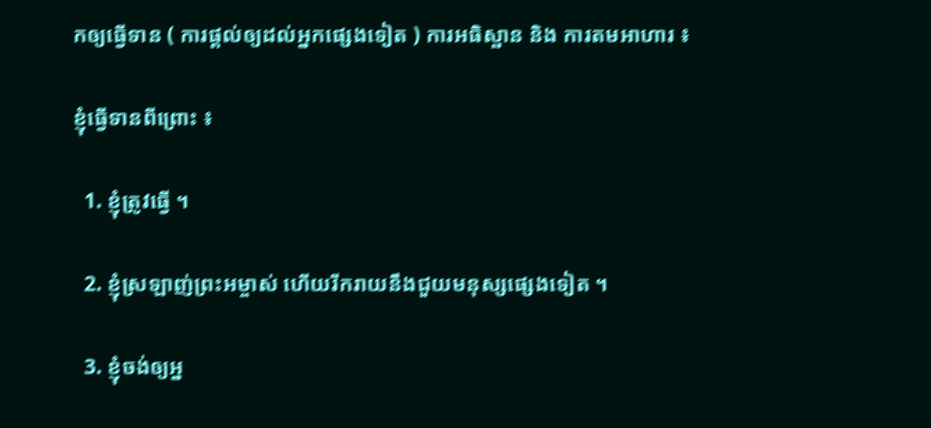កឲ្យធ្វើទាន ( ការផ្ដល់ឲ្យដល់អ្នកផ្សេងទៀត ) ការអធិស្ឋាន និង ការតមអាហារ ៖

ខ្ញុំធ្វើទានពីព្រោះ ៖

  1. ខ្ញុំត្រូវធ្វើ ។

  2. ខ្ញុំស្រឡាញ់ព្រះអម្ចាស់ ហើយរីករាយនឹងជួយមនុស្សផ្សេងទៀត ។

  3. ខ្ញុំចង់ឲ្យអ្ន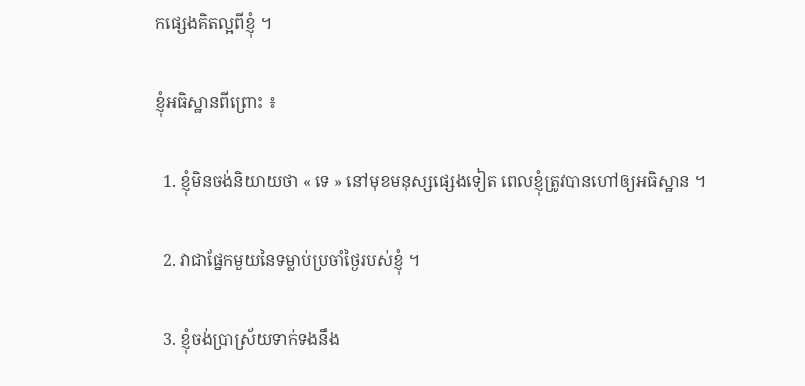កផ្សេងគិតល្អពីខ្ញុំ ។

ខ្ញុំអធិស្ឋានពីព្រោះ ៖

  1. ខ្ញុំមិនចង់និយាយថា « ទេ » នៅមុខមនុស្សផ្សេងទៀត ពេលខ្ញុំត្រូវបានហៅឲ្យអធិស្ឋាន ។

  2. វាជាផ្នែកមួយនៃទម្លាប់ប្រចាំថ្ងៃរបស់ខ្ញុំ ។

  3. ខ្ញុំចង់ប្រាស្រ័យទាក់ទងនឹង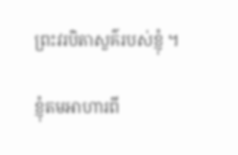ព្រះវរបិតាសួគ៌របស់ខ្ញុំ ។

ខ្ញុំតមអាហារពី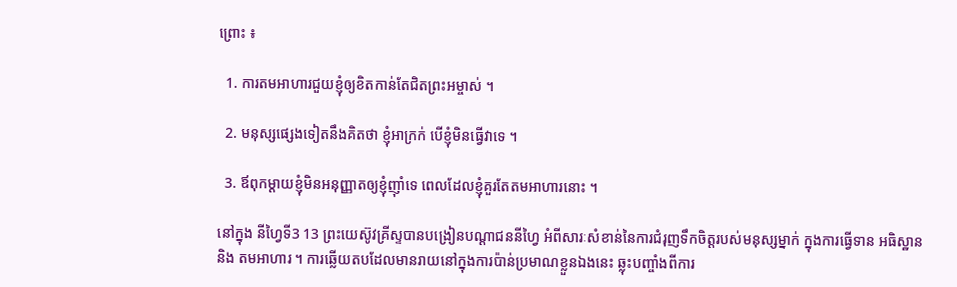ព្រោះ ៖

  1. ការតមអាហារជួយខ្ញុំឲ្យខិតកាន់តែជិតព្រះអម្ចាស់ ។

  2. មនុស្សផ្សេងទៀតនឹងគិតថា ខ្ញុំអាក្រក់ បើខ្ញុំមិនធ្វើវាទេ ។

  3. ឪពុកម្ដាយខ្ញុំមិនអនុញ្ញាតឲ្យខ្ញុំញ៉ាំទេ ពេលដែលខ្ញុំគួរតែតមអាហារនោះ ។

នៅក្នុង នីហ្វៃទី3 13 ព្រះយេស៊ូវគ្រីស្ទបានបង្រៀនបណ្ដាជននីហ្វៃ អំពីសារៈសំខាន់នៃការជំរុញទឹកចិត្តរបស់មនុស្សម្នាក់ ក្នុងការធ្វើទាន អធិស្ឋាន និង តមអាហារ ។ ការឆ្លើយតបដែលមានរាយនៅក្នុងការប៉ាន់ប្រមាណខ្លួនឯងនេះ ឆ្លុះបញ្ចាំងពីការ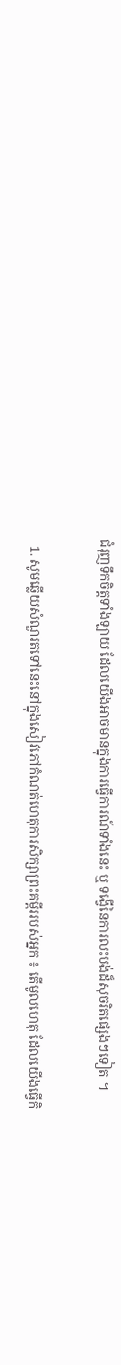ជំរុញទឹកចិត្តទាំងឡាយ ដែលយើងអាចមានក្នុងការធ្វើការណ៍ទាំងនេះ ឬ ទង្វើនៃការលះបង់ដ៏សុចរិតផ្សេងៗទៀត ។

  1. សូមឆ្លើយសំណួរតទៅនេះនៅក្នុងសៀវភៅកំណត់ហេតុការសិក្សាព្រះគម្ពីររបស់អ្នក ៖ តើមូលហេតុ ដែលយើងធ្វើកិ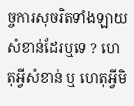ច្ចការសុចរិតទាំងឡាយ សំខាន់ដែរឬទេ ? ហេតុអ្វីសំខាន់ ឬ ហេតុអ្វីមិ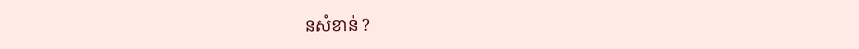នសំខាន់ ?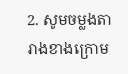2. សូមចម្លងតារាងខាងក្រោម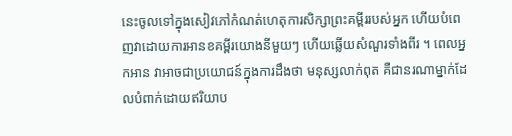នេះចូលទៅក្នុងសៀវភៅកំណត់ហេតុការសិក្សាព្រះគម្ពីររបស់អ្នក ហើយបំពេញវាដោយការអានខគម្ពីរយោងនីមួយៗ ហើយឆ្លើយសំណួរទាំងពីរ ។ ពេលអ្នកអាន វាអាចជាប្រយោជន៍ក្នុងការដឹងថា មនុស្សលាក់ពុត គឺជានរណាម្នាក់ដែលបំពាក់ដោយឥរិយាប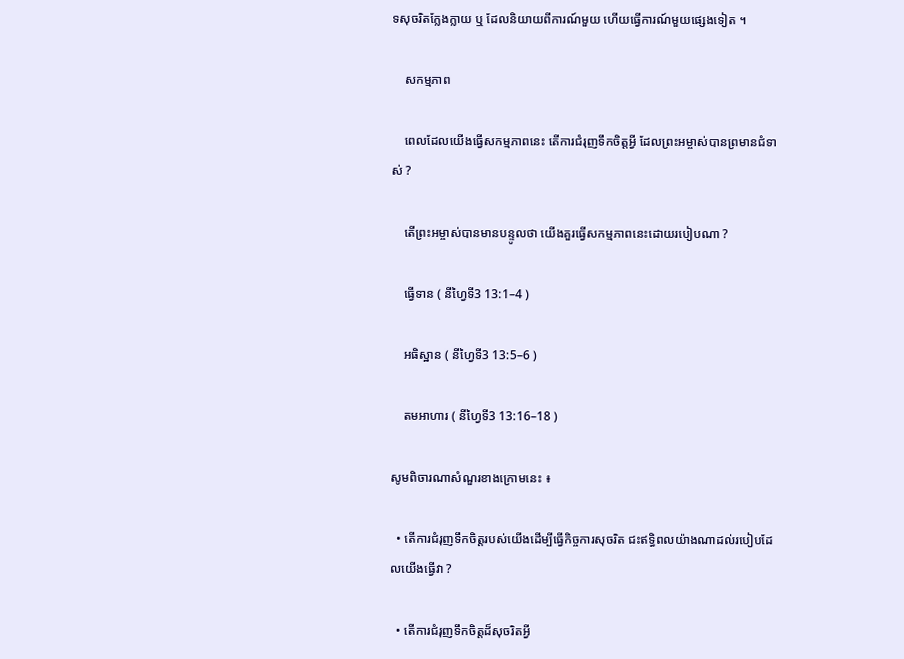ទសុចរិតក្លែងក្លាយ ឬ ដែលនិយាយពីការណ៍មួយ ហើយធ្វើការណ៍មួយផ្សេងទៀត ។

    សកម្មភាព

    ពេលដែលយើងធ្វើសកម្មភាពនេះ តើការជំរុញទឹកចិត្តអ្វី ដែលព្រះអម្ចាស់បានព្រមានជំទាស់ ?

    តើព្រះអម្ចាស់បានមានបន្ទូលថា យើងគួរធ្វើសកម្មភាពនេះដោយរបៀបណា ?

    ធ្វើទាន ( នីហ្វៃទី3 13:1–4 )

    អធិស្ឋាន ( នីហ្វៃទី3 13:5–6 )

    តមអាហារ ( នីហ្វៃទី3 13:16–18 )

សូមពិចារណាសំណួរខាងក្រោមនេះ ៖

  • តើការជំរុញទឹកចិត្តរបស់យើងដើម្បីធ្វើកិច្ចការសុចរិត ជះឥទ្ធិពលយ៉ាងណាដល់របៀបដែលយើងធ្វើវា ?

  • តើការជំរុញទឹកចិត្តដ៏សុចរិតអ្វី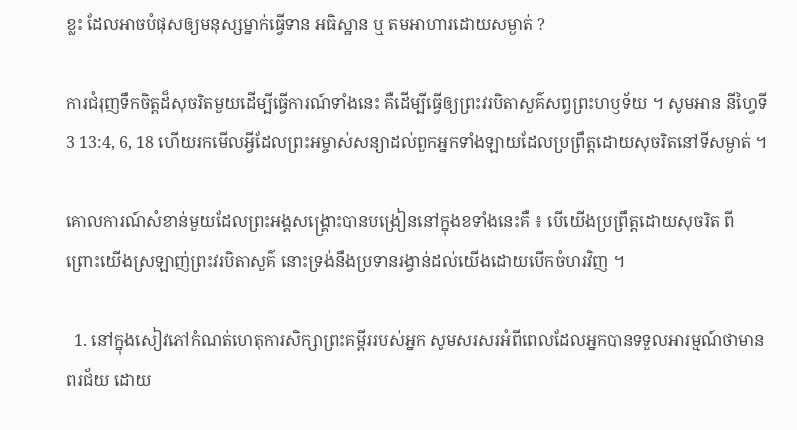ខ្លះ ដែលអាចបំផុសឲ្យមនុស្សម្នាក់ធ្វើទាន អធិស្ឋាន ឬ តមអាហារដោយសម្ងាត់ ?

ការជំរុញទឹកចិត្តដ៏សុចរិតមួយដើម្បីធ្វើការណ៍ទាំងនេះ គឺដើម្បីធ្វើឲ្យព្រះវរបិតាសួគ៌សព្វព្រះហឫទ័យ ។ សូមអាន នីហ្វៃទី3 13:4, 6, 18 ហើយរកមើលអ្វីដែលព្រះអម្ចាស់សន្យាដល់ពួកអ្នកទាំងឡាយដែលប្រព្រឹត្តដោយសុចរិតនៅទីសម្ងាត់ ។

គោលការណ៍សំខាន់មួយដែលព្រះអង្គសង្គ្រោះបានបង្រៀននៅក្នុងខទាំងនេះគឺ ៖ បើយើងប្រព្រឹត្តដោយសុចរិត ពីព្រោះយើងស្រឡាញ់ព្រះវរបិតាសួគ៌ នោះទ្រង់នឹងប្រទានរង្វាន់ដល់យើងដោយបើកចំហរវិញ ។

  1. នៅក្នុងសៀវភៅកំណត់ហេតុការសិក្សាព្រះគម្ពីររបស់អ្នក សូមសរសរអំពីពេលដែលអ្នកបានទទួលអារម្មណ៍ថាមានពរជ័យ ដោយ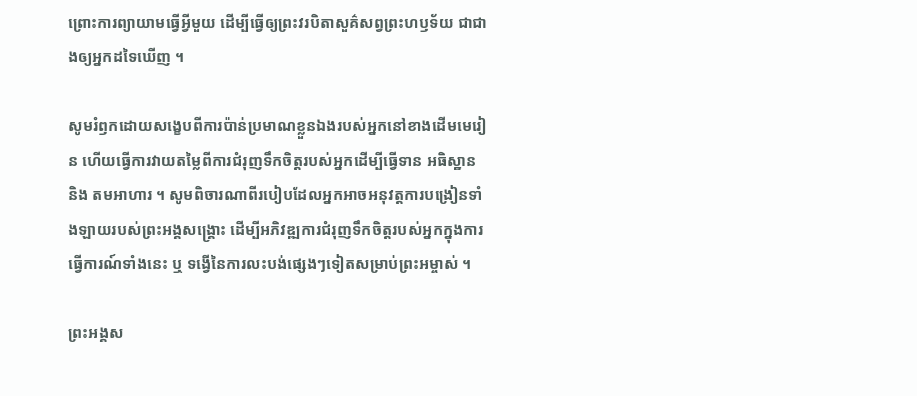ព្រោះការព្យាយាមធ្វើអ្វីមួយ ដើម្បីធ្វើឲ្យព្រះវរបិតាសួគ៌សព្វព្រះហឫទ័យ ជាជាងឲ្យអ្នកដទៃឃើញ ។

សូមរំឭកដោយសង្ខេបពីការប៉ាន់ប្រមាណខ្លួនឯងរបស់អ្នកនៅខាងដើមមេរៀន ហើយធ្វើការវាយតម្លៃពីការជំរុញទឹកចិត្តរបស់អ្នកដើម្បីធ្វើទាន អធិស្ឋាន និង តមអាហារ ។ សូមពិចារណាពីរបៀបដែលអ្នកអាចអនុវត្តការបង្រៀនទាំងឡាយរបស់ព្រះអង្គសង្គ្រោះ ដើម្បីអភិវឌ្ឍការជំរុញទឹកចិត្តរបស់អ្នកក្នុងការធ្វើការណ៍ទាំងនេះ ឬ ទង្វើនៃការលះបង់ផ្សេងៗទៀតសម្រាប់ព្រះអម្ចាស់ ។

ព្រះអង្គស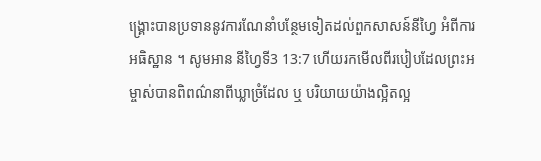ង្គ្រោះបានប្រទាននូវការណែនាំបន្ថែមទៀតដល់ពួកសាសន៍នីហ្វៃ អំពីការអធិស្ឋាន ។ សូមអាន នីហ្វៃទី3 13:7 ហើយរកមើលពីរបៀបដែលព្រះអម្ចាស់បានពិពណ៌នាពីឃ្លាច្រំដែល ឬ បរិយាយយ៉ាងល្អិតល្អ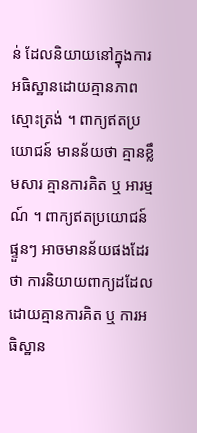ន់ ដែលនិយាយនៅក្នុងការអធិស្ឋានដោយគ្មានភាពស្មោះត្រង់ ។ ពាក្យឥតប្រយោជន៍ មានន័យថា គ្មានខ្លឹមសារ គ្មានការគិត ឬ អារម្មណ៍ ។ ពាក្យឥតប្រយោជន៍ផ្ទួនៗ អាចមានន័យផងដែរថា ការនិយាយពាក្យដដែលដោយគ្មានការគិត ឬ ការអធិស្ឋាន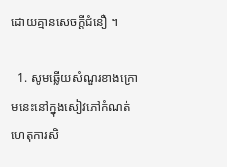ដោយគ្មានសេចក្ដីជំនឿ ។

  1. សូមឆ្លើយសំណួរខាងក្រោមនេះនៅក្នុងសៀវភៅកំណត់ហេតុការសិ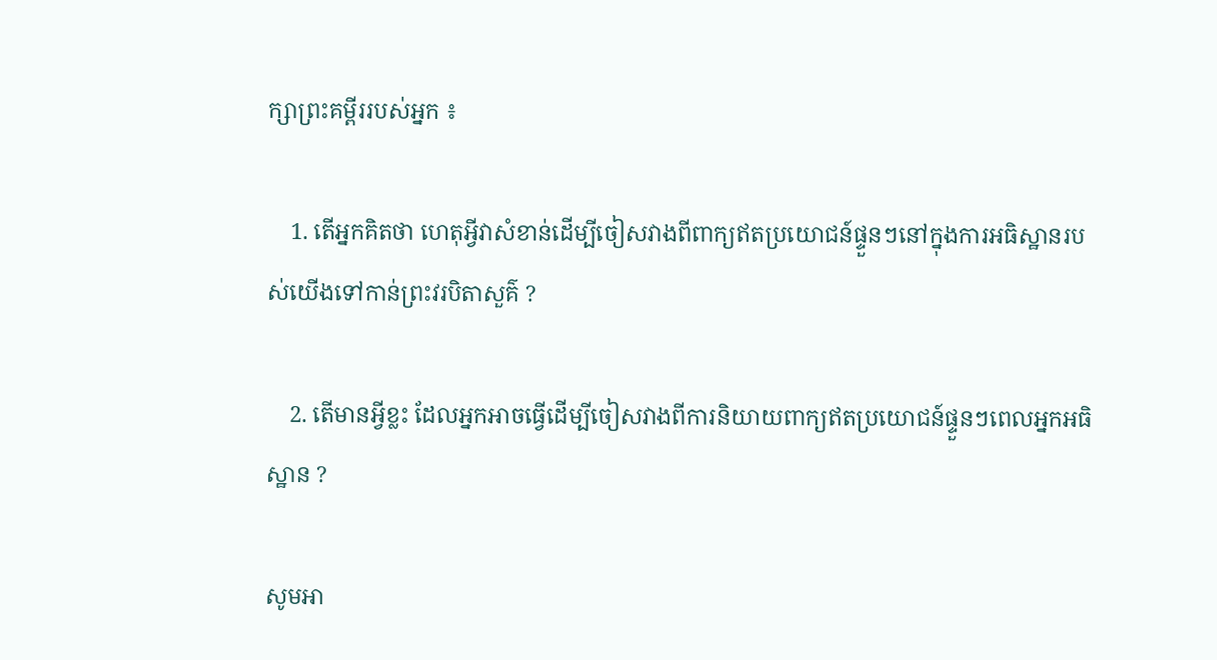ក្សាព្រះគម្ពីររបស់អ្នក ៖

    1. តើអ្នកគិតថា ហេតុអ្វីវាសំខាន់ដើម្បីចៀសវាងពីពាក្យឥតប្រយោជន៍ផ្ទួនៗនៅក្នុងការអធិស្ឋានរបស់យើងទៅកាន់ព្រះវរបិតាសួគ៌ ?

    2. តើមានអ្វីខ្លះ ដែលអ្នកអាចធ្វើដើម្បីចៀសវាងពីការនិយាយពាក្យឥតប្រយោជន៍ផ្ទួនៗពេលអ្នកអធិស្ឋាន ?

សូមអា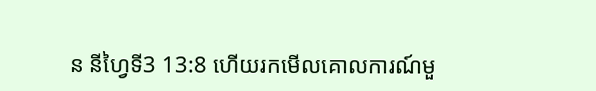ន នីហ្វៃទី3 13:8 ហើយរកមើលគោលការណ៍មួ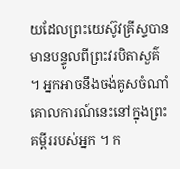យដែលព្រះយេស៊ូវគ្រីស្ទបានមានបន្ទូលពីព្រះវរបិតាសួគ៌ ។ អ្នកអាចនឹងចង់គូសចំណាំគោលការណ៍នេះនៅក្នុងព្រះគម្ពីររបស់អ្នក ។ ក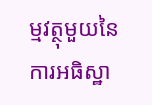ម្មវត្ថុមួយនៃការអធិស្ឋា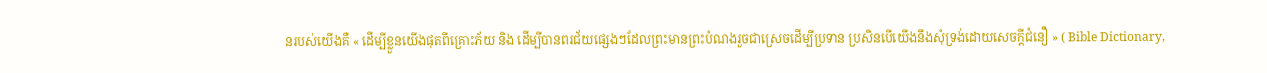នរបស់យើងគឺ « ដើម្បីខ្លួនយើងផុតពីគ្រោះភ័យ និង ដើម្បីបានពរជ័យផ្សេងៗដែលព្រះមានព្រះបំណងរួចជាស្រេចដើម្បីប្រទាន ប្រសិនបើយើងនឹងសុំទ្រង់ដោយសេចក្ដីជំនឿ » ( Bible Dictionary,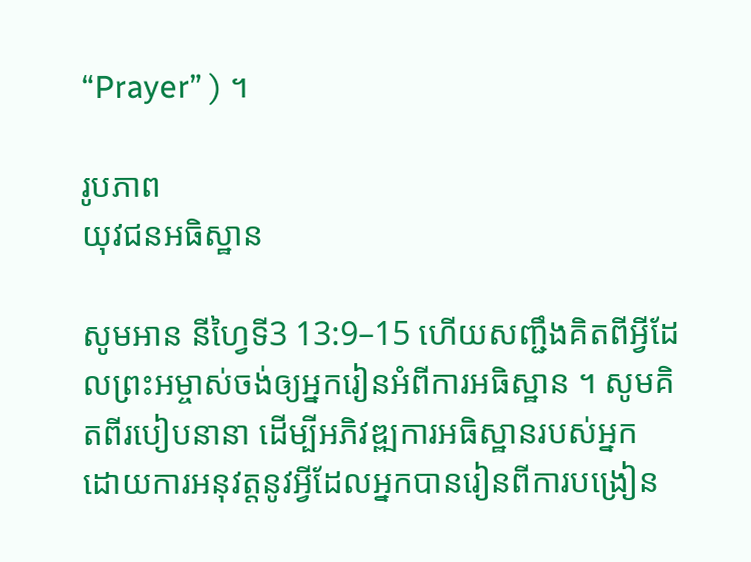“Prayer” ) ។

រូបភាព
យុវជនអធិស្ឋាន

សូមអាន នីហ្វៃទី3 13:9–15 ហើយសញ្ជឹងគិតពីអ្វីដែលព្រះអម្ចាស់ចង់ឲ្យអ្នករៀនអំពីការអធិស្ឋាន ។ សូមគិតពីរបៀបនានា ដើម្បីអភិវឌ្ឍការអធិស្ឋានរបស់អ្នក ដោយការអនុវត្តនូវអ្វីដែលអ្នកបានរៀនពីការបង្រៀន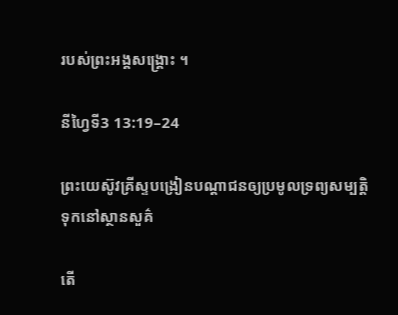របស់ព្រះអង្គសង្គ្រោះ ។

នីហ្វៃទី3 13:19–24

ព្រះយេស៊ូវគ្រីស្ទបង្រៀនបណ្ដាជនឲ្យប្រមូលទ្រព្យសម្បត្តិទុកនៅស្ថានសួគ៌

តើ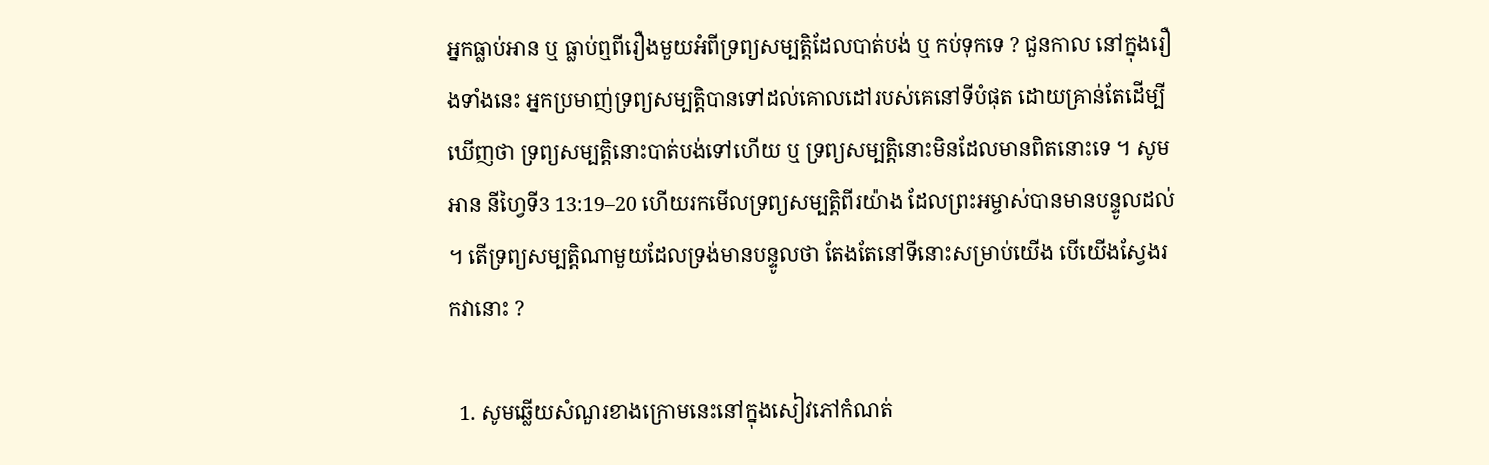អ្នកធ្លាប់អាន ឬ ធ្លាប់ឮពីរឿងមួយអំពីទ្រព្យសម្បត្តិដែលបាត់បង់ ឬ កប់ទុកទេ ? ជួនកាល នៅក្នុងរឿងទាំងនេះ អ្នកប្រមាញ់ទ្រព្យសម្បត្តិបានទៅដល់គោលដៅរបស់គេនៅទីបំផុត ដោយគ្រាន់តែដើម្បីឃើញថា ទ្រព្យសម្បត្តិនោះបាត់បង់ទៅហើយ ឬ ទ្រព្យសម្បត្តិនោះមិនដែលមានពិតនោះទេ ។ សូមអាន នីហ្វៃទី3 13:19–20 ហើយរកមើលទ្រព្យសម្បត្តិពីរយ៉ាង ដែលព្រះអម្ចាស់បានមានបន្ទូលដល់ ។ តើទ្រព្យសម្បត្តិណាមួយដែលទ្រង់មានបន្ទូលថា តែងតែនៅទីនោះសម្រាប់យើង បើយើងស្វែងរកវានោះ ?

  1. សូមឆ្លើយសំណួរខាងក្រោមនេះនៅក្នុងសៀវភៅកំណត់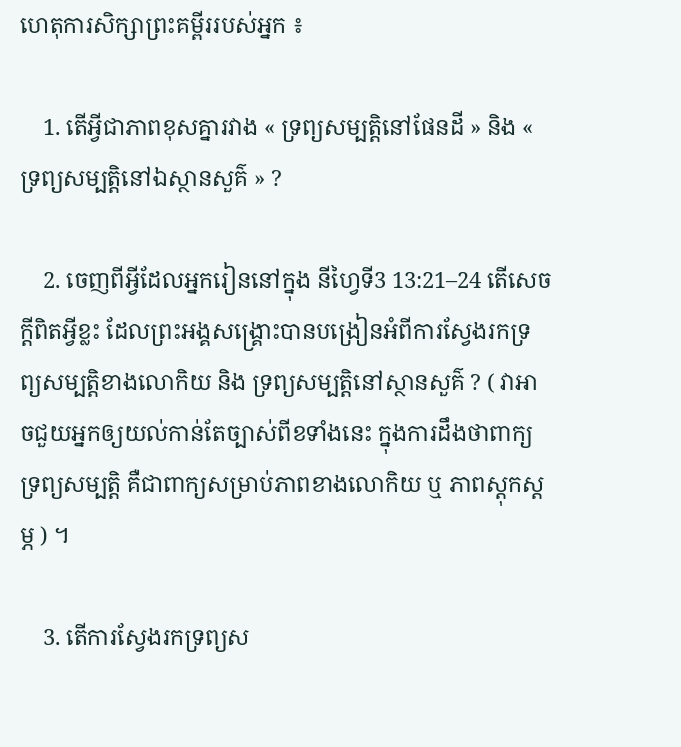ហេតុការសិក្សាព្រះគម្ពីររបស់អ្នក ៖

    1. តើអ្វីជាភាពខុសគ្នារវាង « ទ្រព្យសម្បត្តិនៅផែនដី » និង « ទ្រព្យសម្បត្តិនៅឯស្ថានសួគ៌ » ?

    2. ចេញពីអ្វីដែលអ្នករៀននៅក្នុង នីហ្វៃទី3 13:21–24 តើសេចក្ដីពិតអ្វីខ្លះ ដែលព្រះអង្គសង្គ្រោះបានបង្រៀនអំពីការស្វែងរកទ្រព្យសម្បត្តិខាងលោកិយ និង ទ្រព្យសម្បត្តិនៅស្ថានសួគ៌ ? ( វាអាចជួយអ្នកឲ្យយល់កាន់តែច្បាស់ពីខទាំងនេះ ក្នុងការដឹងថាពាក្យទ្រព្យសម្បត្តិ គឺជាពាក្យសម្រាប់ភាពខាងលោកិយ ឬ ភាពស្ដុកស្ដម្ភ ) ។

    3. តើការស្វែងរកទ្រព្យស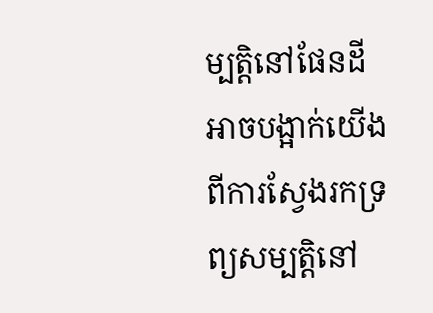ម្បត្តិនៅផែនដី អាចបង្អាក់យើងពីការស្វែងរកទ្រព្យសម្បត្តិនៅ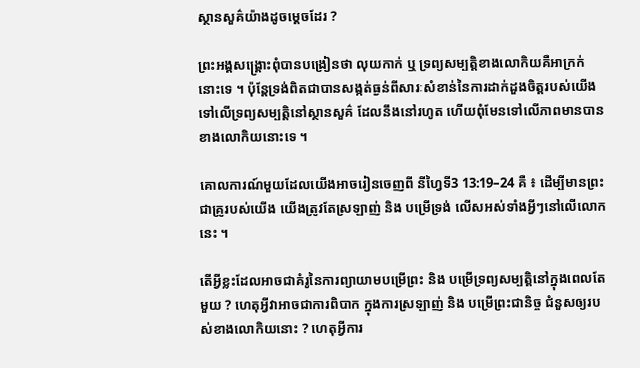ស្ថានសួគ៌យ៉ាងដូចម្ដេចដែរ ?

ព្រះអង្គសង្គ្រោះពុំបានបង្រៀនថា លុយកាក់ ឬ ទ្រព្យសម្បត្តិខាងលោកិយគឺអាក្រក់នោះទេ ។ ប៉ុន្តែទ្រង់ពិតជាបានសង្កត់ធ្ងន់ពីសារៈសំខាន់នៃការដាក់ដួងចិត្តរបស់យើងទៅលើទ្រព្យសម្បត្តិនៅស្ថានសួគ៌ ដែលនឹងនៅរហូត ហើយពុំមែនទៅលើភាពមានបានខាងលោកិយនោះទេ ។

គោលការណ៍មួយដែលយើងអាចរៀនចេញពី នីហ្វៃទី3 13:19–24 គឺ ៖ ដើម្បីមានព្រះជាគ្រូរបស់យើង យើងត្រូវតែស្រឡាញ់ និង បម្រើទ្រង់ លើសអស់ទាំងអ្វីៗនៅលើលោកនេះ ។

តើអ្វីខ្លះដែលអាចជាគំរូនៃការព្យាយាមបម្រើព្រះ និង បម្រើទ្រព្យសម្បត្តិនៅក្នុងពេលតែមួយ ? ហេតុអ្វីវាអាចជាការពិបាក ក្នុងការស្រឡាញ់ និង បម្រើព្រះជានិច្ច ជំនួសឲ្យរបស់ខាងលោកិយនោះ ? ហេតុអ្វីការ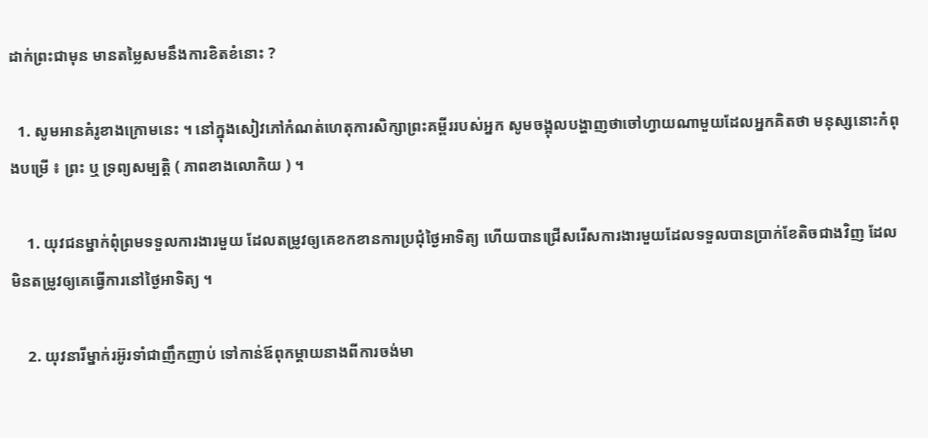ដាក់ព្រះជាមុន មានតម្លៃសមនឹងការខិតខំនោះ ?

  1. សូមអានគំរូខាងក្រោមនេះ ។ នៅក្នុងសៀវភៅកំណត់ហេតុការសិក្សាព្រះគម្ពីររបស់អ្នក សូមចង្អុលបង្ហាញថាចៅហ្វាយណាមួយដែលអ្នកគិតថា មនុស្សនោះកំពុងបម្រើ ៖ ព្រះ ឬ ទ្រព្យសម្បត្តិ ( ភាពខាងលោកិយ ) ។

    1. យុវជនម្នាក់ពុំព្រមទទួលការងារមួយ ដែលតម្រូវឲ្យគេខកខានការប្រជុំថ្ងៃអាទិត្យ ហើយបានជ្រើសរើសការងារមួយដែលទទួលបានប្រាក់ខែតិចជាងវិញ ដែលមិនតម្រូវឲ្យគេធ្វើការនៅថ្ងៃអាទិត្យ ។

    2. យុវនារីម្នាក់រអ៊ូរទាំជាញឹកញាប់ ទៅកាន់ឪពុកម្ដាយនាងពីការចង់មា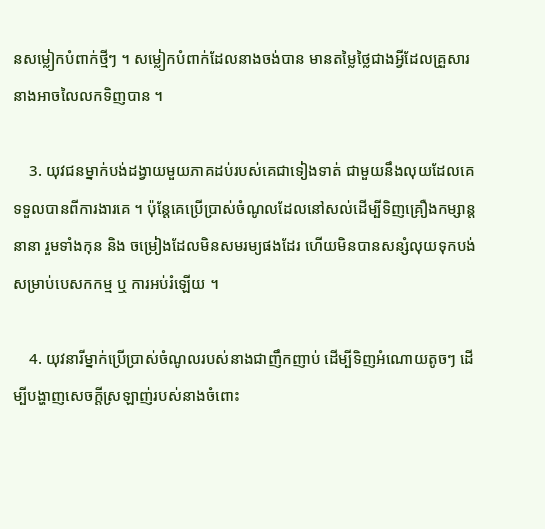នសម្លៀកបំពាក់ថ្មីៗ ។ សម្លៀកបំពាក់ដែលនាងចង់បាន មានតម្លៃថ្លៃជាងអ្វីដែលគ្រួសារនាងអាចលៃលកទិញបាន ។

    3. យុវជនម្នាក់បង់ដង្វាយមួយភាគដប់របស់គេជាទៀងទាត់ ជាមួយនឹងលុយដែលគេទទួលបានពីការងារគេ ។ ប៉ុន្តែគេប្រើប្រាស់ចំណូលដែលនៅសល់ដើម្បីទិញគ្រឿងកម្សាន្តនានា រួមទាំងកុន និង ចម្រៀងដែលមិនសមរម្យផងដែរ ហើយមិនបានសន្សំលុយទុកបង់សម្រាប់បេសកកម្ម ឬ ការអប់រំឡើយ ។

    4. យុវនារីម្នាក់ប្រើប្រាស់ចំណូលរបស់នាងជាញឹកញាប់ ដើម្បីទិញអំណោយតូចៗ ដើម្បីបង្ហាញសេចក្ដីស្រឡាញ់របស់នាងចំពោះ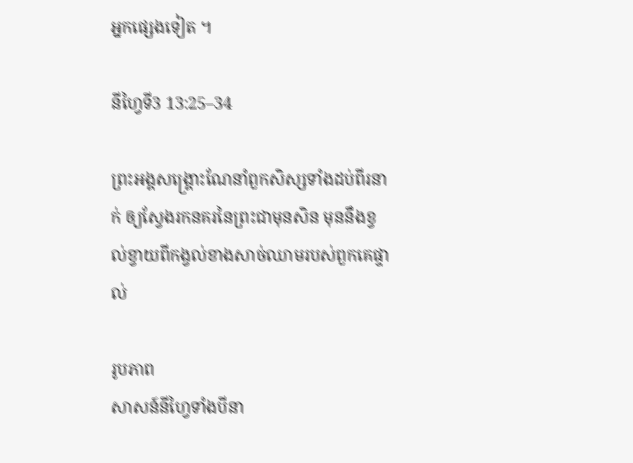អ្នកផ្សេងទៀត ។

នីហ្វៃទី3 13:25–34

ព្រះអង្គសង្គ្រោះណែនាំពួកសិស្សទាំងដប់ពីរនាក់ ឲ្យស្វែងរកនគរនៃព្រះជាមុនសិន មុននឹងខ្វល់ខ្វាយពីកង្វល់ខាងសាច់ឈាមរបស់ពួកគេផ្ទាល់

រូបភាព
សាសន៍នីហ្វៃទាំងបីនា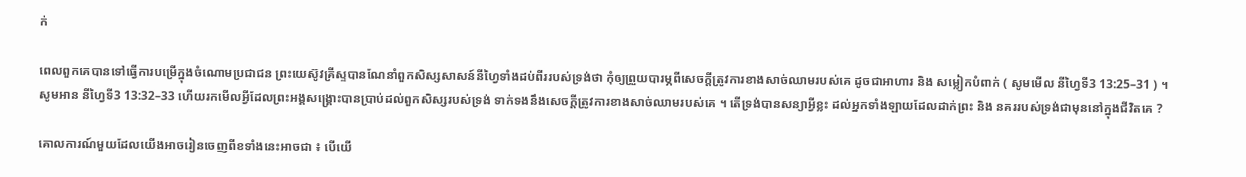ក់

ពេលពួកគេបានទៅធ្វើការបម្រើក្នុងចំណោមប្រជាជន ព្រះយេស៊ូវគ្រីស្ទបានណែនាំពួកសិស្សសាសន៍នីហ្វៃទាំងដប់ពីររបស់ទ្រង់ថា កុំឲ្យព្រួយបារម្ភពីសេចក្ដីត្រូវការខាងសាច់ឈាមរបស់គេ ដូចជាអាហារ និង សម្លៀកបំពាក់ ( សូមមើល នីហ្វៃទី3 13:25–31 ) ។ សូមអាន នីហ្វៃទី3 13:32–33 ហើយរកមើលអ្វីដែលព្រះអង្គសង្គ្រោះបានប្រាប់ដល់ពួកសិស្សរបស់ទ្រង់ ទាក់ទងនឹងសេចក្ដីត្រូវការខាងសាច់ឈាមរបស់គេ ។ តើទ្រង់បានសន្យាអ្វីខ្លះ ដល់អ្នកទាំងឡាយដែលដាក់ព្រះ និង នគររបស់ទ្រង់ជាមុននៅក្នុងជីវិតគេ ?

គោលការណ៍មួយដែលយើងអាចរៀនចេញពីខទាំងនេះអាចជា ៖ បើយើ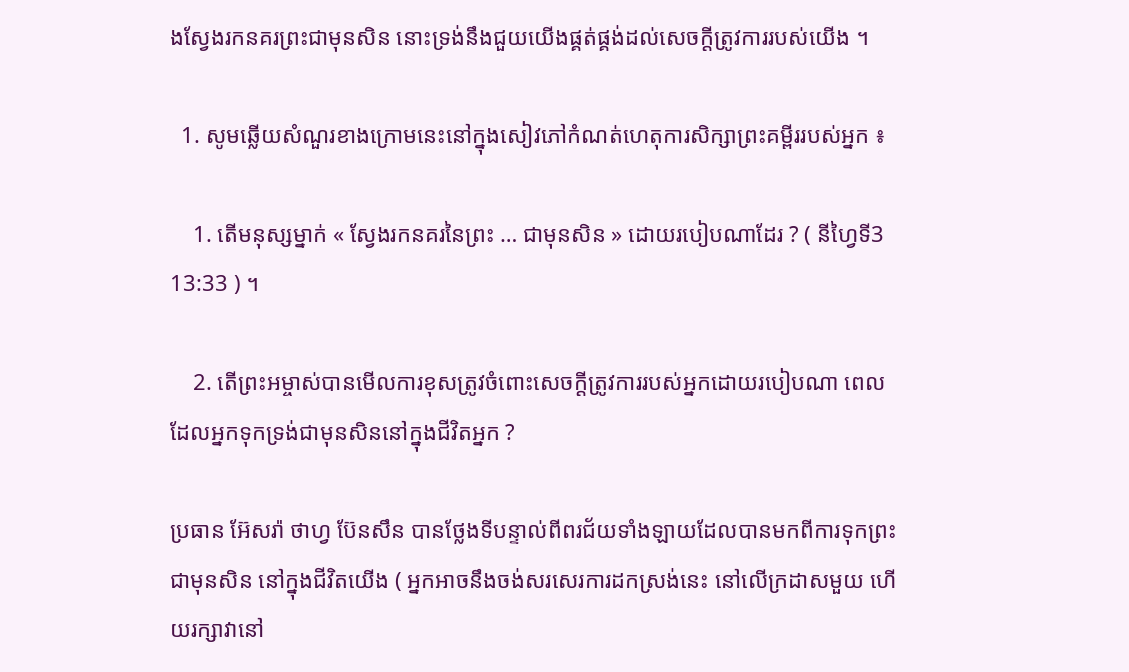ងស្វែងរកនគរព្រះជាមុនសិន នោះទ្រង់នឹងជួយយើងផ្គត់ផ្គង់ដល់សេចក្ដីត្រូវការរបស់យើង ។

  1. សូមឆ្លើយសំណួរខាងក្រោមនេះនៅក្នុងសៀវភៅកំណត់ហេតុការសិក្សាព្រះគម្ពីររបស់អ្នក ៖

    1. តើមនុស្សម្នាក់ « ស្វែងរកនគរនៃព្រះ … ជាមុនសិន » ដោយរបៀបណាដែរ ? ( នីហ្វៃទី3 13:33 ) ។

    2. តើព្រះអម្ចាស់បានមើលការខុសត្រូវចំពោះសេចក្ដីត្រូវការរបស់អ្នកដោយរបៀបណា ពេលដែលអ្នកទុកទ្រង់ជាមុនសិននៅក្នុងជីវិតអ្នក ?

ប្រធាន អ៊ែសរ៉ា ថាហ្វ ប៊ែនសឹន បានថ្លែងទីបន្ទាល់ពីពរជ័យទាំងឡាយដែលបានមកពីការទុកព្រះជាមុនសិន នៅក្នុងជីវិតយើង ( អ្នកអាចនឹងចង់សរសេរការដកស្រង់នេះ នៅលើក្រដាសមួយ ហើយរក្សាវានៅ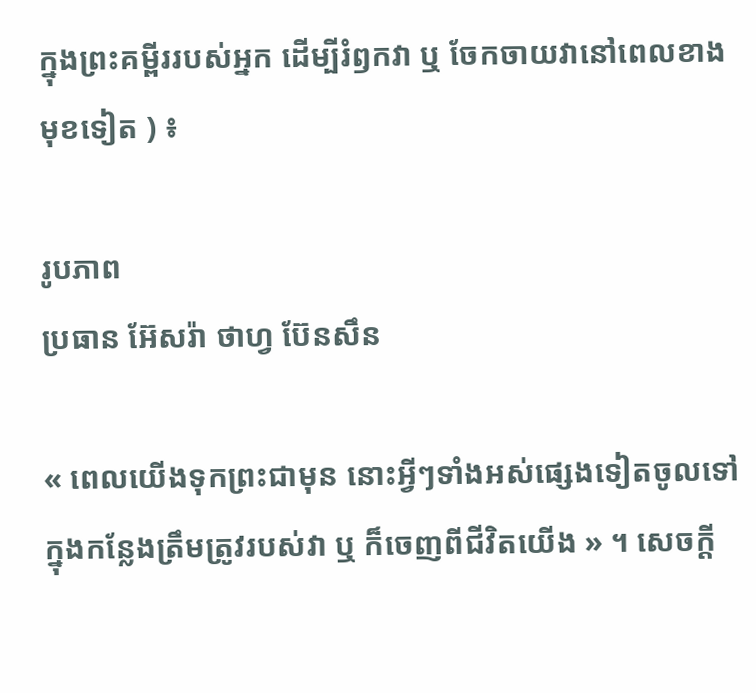ក្នុងព្រះគម្ពីររបស់អ្នក ដើម្បីរំឭកវា ឬ ចែកចាយវានៅពេលខាងមុខទៀត ) ៖

រូបភាព
ប្រធាន អ៊ែសរ៉ា ថាហ្វ ប៊ែនសឹន

« ពេលយើងទុកព្រះជាមុន នោះអ្វីៗទាំងអស់ផ្សេងទៀតចូលទៅក្នុងកន្លែងត្រឹមត្រូវរបស់វា ឬ ក៏ចេញពីជីវិតយើង » ។ សេចក្ដី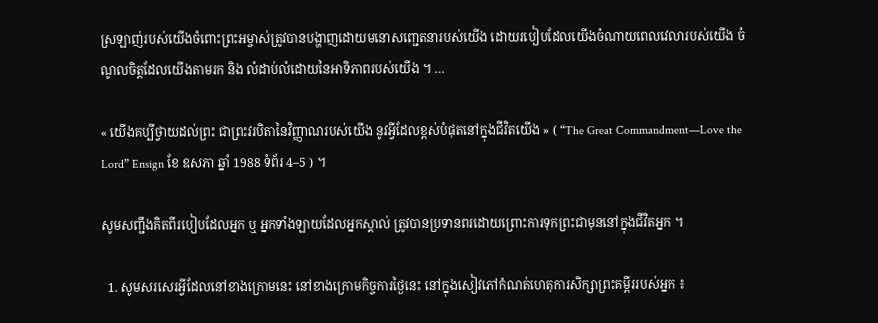ស្រឡាញ់របស់យើងចំពោះព្រះអម្ចាស់ត្រូវបានបង្ហាញដោយមនោសញ្ជេតនារបស់យើង ដោយរបៀបដែលយើងចំណាយពេលវេលារបស់យើង ចំណូលចិត្តដែលយើងតាមរក និង លំដាប់លំដោយនៃអាទិភាពរបស់យើង ។ …

« យើងគប្បីថ្វាយដល់ព្រះ ជាព្រះវរបិតានៃវិញ្ញាណរបស់យើង នូវអ្វីដែលខ្ពស់បំផុតនៅក្នុងជីវិតយើង » ( “The Great Commandment—Love the Lord” Ensign ខែ ឧសភា ឆ្នាំ 1988 ទំព័រ 4–5 ) ។

សូមសញ្ជឹងគិតពីរបៀបដែលអ្នក ឬ អ្នកទាំងឡាយដែលអ្នកស្គាល់ ត្រូវបានប្រទានពរដោយព្រោះការទុកព្រះជាមុននៅក្នុងជីវិតអ្នក ។

  1. សូមសរសេរអ្វីដែលនៅខាងក្រោមនេះ នៅខាងក្រោមកិច្ចការថ្ងៃនេះ នៅក្នុងសៀវភៅកំណត់ហេតុការសិក្សាព្រះគម្ពីររបស់អ្នក ៖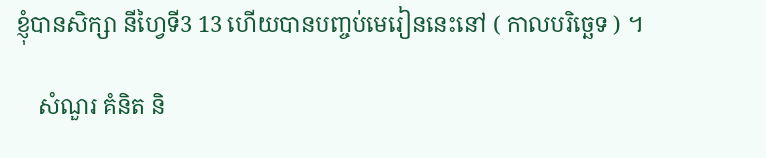ខ្ញុំបានសិក្សា នីហ្វៃទី3 13 ហើយបានបញ្ចប់មេរៀននេះនៅ ( កាលបរិច្ឆេទ ) ។

    សំណួរ គំនិត និ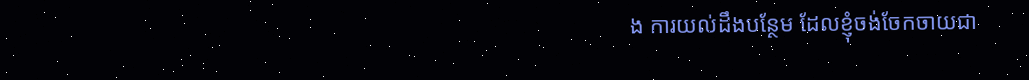ង ការយល់ដឹងបន្ថែម ដែលខ្ញុំចង់ចែកចាយជា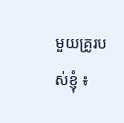មួយគ្រូរបស់ខ្ញុំ ៖